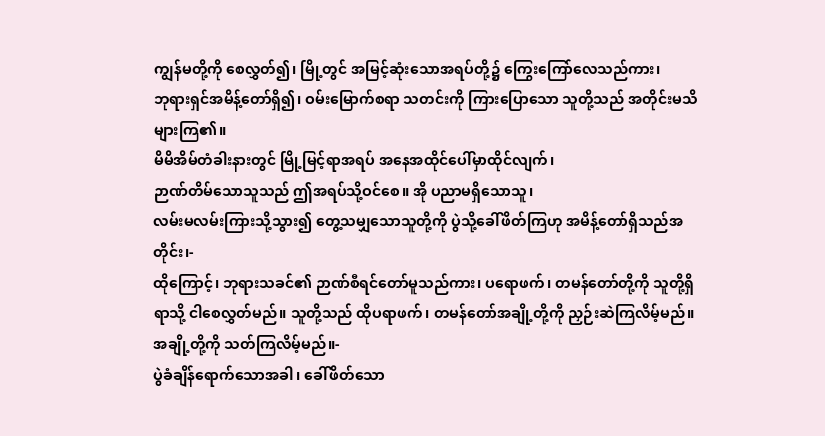ကျွန်မတို့ကို စေလွှတ်၍၊ မြို့တွင် အမြင့်ဆုံးသောအရပ်တို့၌ ကြွေးကြော်လေသည်ကား၊
ဘုရားရှင်အမိန့်တော်ရှိ၍၊ ဝမ်းမြောက်စရာ သတင်းကို ကြားပြောသော သူတို့သည် အတိုင်းမသိ များကြ၏။
မိမိအိမ်တံခါးနားတွင် မြို့မြင့်ရာအရပ် အနေအထိုင်ပေါ်မှာထိုင်လျက်၊
ဉာဏ်တိမ်သောသူသည် ဤအရပ်သို့ဝင်စေ။ အို ပညာမရှိသောသူ၊
လမ်းမလမ်းကြားသို့သွား၍ တွေ့သမျှသောသူတို့ကို ပွဲသို့ခေါ်ဖိတ်ကြဟု အမိန့်တော်ရှိသည်အတိုင်း၊-
ထိုကြောင့်၊ ဘုရားသခင်၏ ဉာဏ်စီရင်တော်မူသည်ကား၊ ပရောဖက်၊ တမန်တော်တို့ကို သူတို့ရှိရာသို့ ငါစေလွှတ်မည်။ သူတို့သည် ထိုပရာဖက်၊ တမန်တော်အချို့တို့ကို ညှဉ်းဆဲကြလိမ့်မည်။ အချို့တို့ကို သတ်ကြလိမ့်မည်။-
ပွဲခံချိန်ရောက်သောအခါ၊ ခေါ်ဖိတ်သော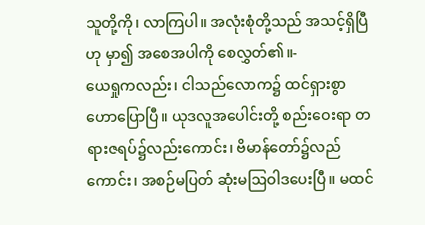သူတို့ကို၊ လာကြပါ။ အလုံးစုံတို့သည် အသင့်ရှိပြီဟု မှာ၍ အစေအပါကို စေလွှတ်၏။-
ယေရှုကလည်း၊ ငါသည်လောက၌ ထင်ရှားစွာဟောပြောပြီ။ ယုဒလူအပေါင်းတို့ စည်းဝေးရာ တရားဇရပ်၌လည်းကောင်း၊ ဗိမာန်တော်၌လည်ကောင်း၊ အစဉ်မပြတ် ဆုံးမဩဝါဒပေးပြီ။ မထင်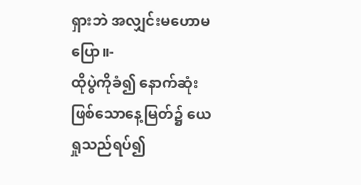ရှားဘဲ အလျှင်းမဟောမပြော။-
ထိုပွဲကိုခံ၍ နောက်ဆုံးဖြစ်သောနေ့မြတ်၌ ယေရှုသည်ရပ်၍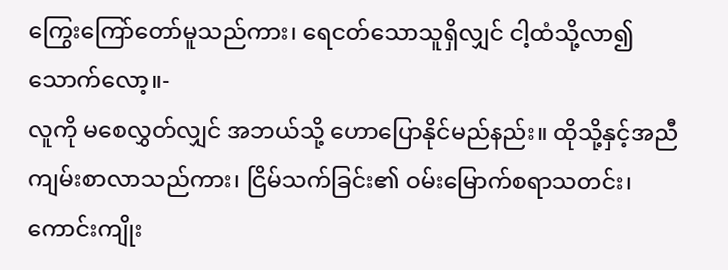ကြွေးကြော်တော်မူသည်ကား၊ ရေငတ်သောသူရှိလျှင် ငါ့ထံသို့လာ၍ သောက်လော့။-
လူကို မစေလွှတ်လျှင် အဘယ်သို့ ဟောပြောနိုင်မည်နည်း။ ထိုသို့နှင့်အညီ ကျမ်းစာလာသည်ကား၊ ငြိမ်သက်ခြင်း၏ ဝမ်းမြောက်စရာသတင်း၊ ကောင်းကျိုး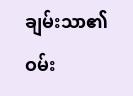ချမ်းသာ၏ ဝမ်း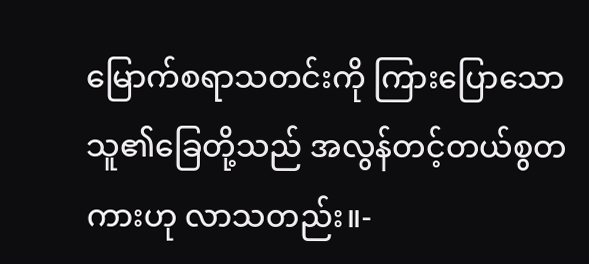မြောက်စရာသတင်းကို ကြားပြောသော သူ၏ခြေတို့သည် အလွန်တင့်တယ်စွတကားဟု လာသတည်း။-